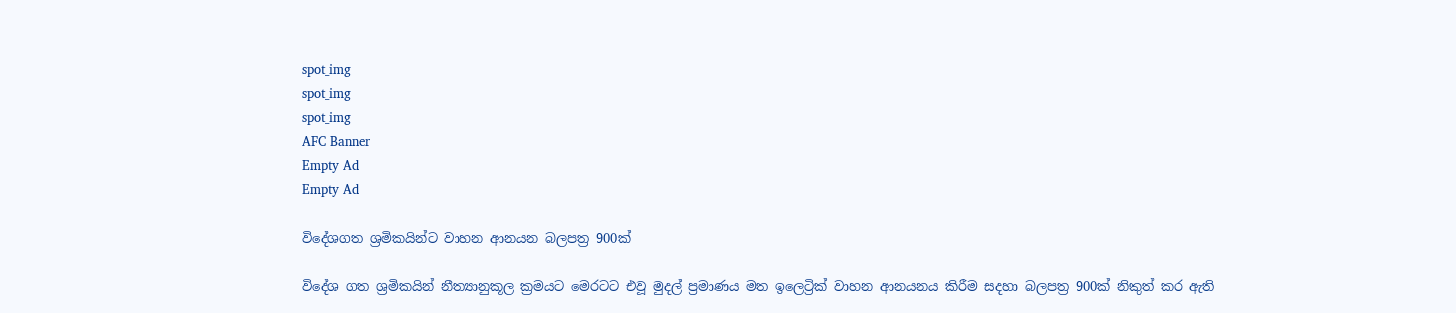spot_img
spot_img
spot_img
AFC Banner
Empty Ad
Empty Ad

විදේශගත ශ්‍රමිකයින්ට වාහන ආනයන බලපත්‍ර 900ක්

විදේශ ගත ශ්‍රමිකයින් නීත්‍යානුකූල ක්‍රමයට මෙරටට එවූ මුදල් ප්‍රමාණය මත ඉලෙට්‍රික් වාහන ආනයනය කිරීම සදහා බලපත්‍ර 900ක් නිකුත් කර ඇති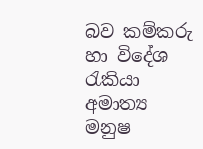බව කම්කරු හා විදේශ රැකියා අමාත්‍ය මනුෂ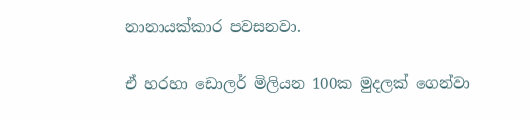නානායක්කාර පවසනවා.

ඒ හරහා ඩොලර් මිලියන 100ක මුදලක් ගෙන්වා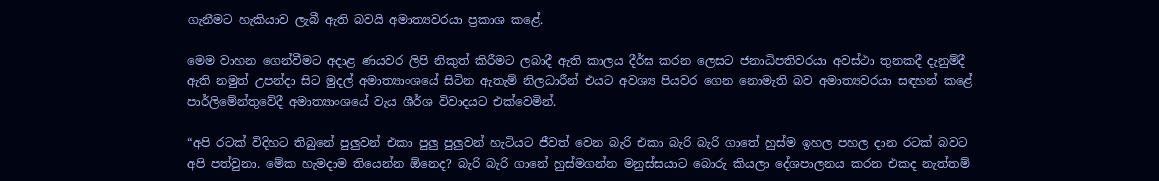ගැනීමට හැකියාව ලැබී ඇති බවයි අමාත්‍යවරයා ප්‍රකාශ කළේ.

මෙම වාහන ගෙන්වීමට අදාළ ණයවර ලිපි නිකුත් කිරීමට ලබාදී ඇති කාලය දීර්ඝ කරන ලෙසට ජනාධිපතිවරයා අවස්ථා තුනකදී දැනුම්දී ඇති නමුත් උපන්දා සිට මුදල් අමාත්‍යාංශයේ සිටින ඇතැම් නිලධාරීන් එයට අවශ්‍ය පියවර ගෙන නොමැති බව අමාත්‍යවරයා සඳහන් කළේ පාර්ලිමේන්තුවේදී අමාත්‍යාංශයේ වැය ශීර්ශ විවාදයට එක්වෙමින්.

“අපි රටක් විදිහට තිබුනේ පුලුවන් එකා පුලු පුලුවන් හැටියට ජීවත් වෙන බැරි එකා බැරි බැරි ගාතේ හුස්ම ඉහල පහල දාන රටක් බවට අපි පත්වුනා. මේක හැමදාම තියෙන්න ඕනෙද? බැරි බැරි ගානේ හුස්මගන්න මනුස්සයාට බොරු කියලා දේශපාලනය කරන එකද නැත්තම්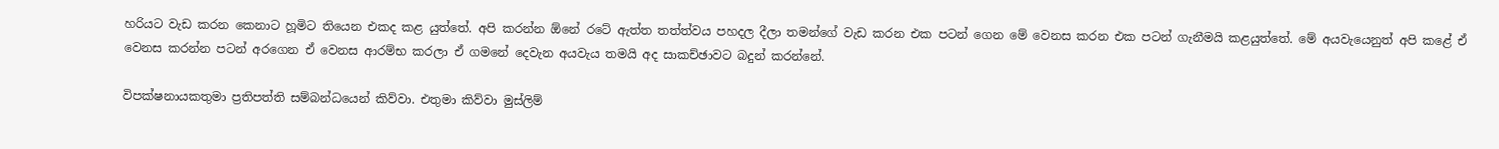හරියට වැඩ කරන කෙනාට හූමිට තියෙන එකද කළ යුත්තේ. අපි කරන්න ඕනේ රටේ ඇත්ත තත්ත්වය පහදල දීලා තමන්ගේ වැඩ කරන එක පටන් ගෙන මේ වෙනස කරන එක පටන් ගැනීමයි කළයුත්තේ. මේ අයවැයෙනුත් අපි කළේ ඒ වෙනස කරන්න පටන් අරගෙන ඒ වෙනස ආරම්භ කරලා ඒ ගමනේ දෙවැන අයවැය තමයි අද සාකච්ඡාවට බදුන් කරන්නේ.

විපක්ෂනායකතුමා ප්‍රතිපත්ති සම්බන්ධයෙන් කිව්වා. එතුමා කිව්වා මුස්ලිම්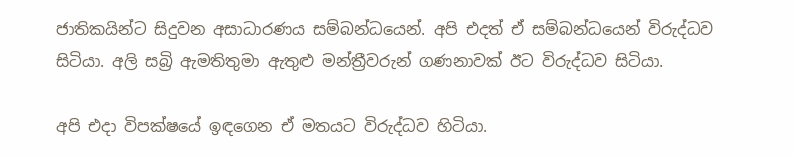ජාතිකයින්ට සිදුවන අසාධාරණය සම්බන්ධයෙන්. අපි එදත් ඒ සම්බන්ධයෙන් විරුද්ධව සිටියා. අලි සබ්‍රි ඇමතිතුමා ඇතුළු මන්ත්‍රීවරුන් ගණනාවක් ඊට විරුද්ධව සිටියා.

අපි එදා විපක්ෂයේ ඉඳගෙන ඒ මතයට විරුද්ධව හිටියා.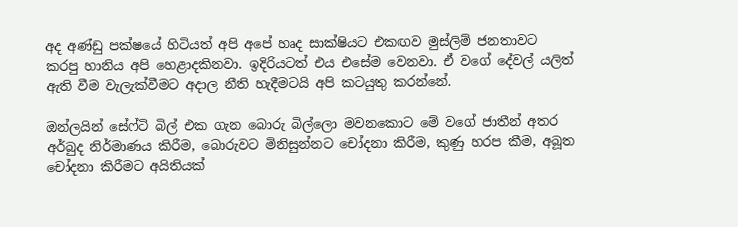අද අණ්ඩු පක්ෂයේ හිටියත් අපි අපේ හෘද සාක්ෂියට එකඟව මුස්ලිම් ජනතාවට කරපු හානිය අපි හෙළාදකිනවා. ඉදිරියටත් එය එසේම වෙනවා. ඒ වගේ දේවල් යලිත් ඇති වීම වැලැක්වීමට අදාල නීති හැදීමටයි අපි කටයුතු කරන්නේ.

ඔන්ලයින් සේෆ්ටි බිල් එක ගැන බොරු බිල්ලො මවනකොට මේ වගේ ජාතීන් අතර අර්බුද නිර්මාණය කිරීම, බොරුවට මිනිසුන්නට චෝදනා කිරීම, කුණු හරප කීම, අබූත චෝදනා කිරීමට අයිතියක්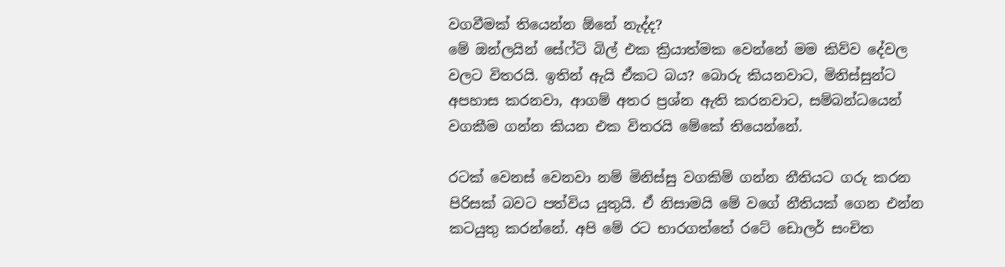වගවීමක් තියෙන්න ඕනේ නැද්ද?
මේ ඔන්ලයින් සේෆ්ටි බිල් එක ක්‍රියාත්මක වෙන්නේ මම කිව්ව දේවල වලට විතරයි. ඉතින් ඇයි ඒකට බය? බොරු කියනවාට, මිනිස්සුන්ට අපහාස කරනවා, ආගම් අතර ප්‍රශ්න ඇති කරනවාට, සම්බන්ධයෙන් වගකීම ගන්න කියන එක විතරයි මේකේ තියෙන්නේ.

රටක් වෙනස් වෙනවා නම් මිනිස්සු වගකිම් ගන්න නීතියට ගරු කරන පිරිසක් බවට පත්විය යුතුයි. ඒ නිසාමයි මේ වගේ නීතියක් ගෙන එන්න කටයුතු කරන්නේ. අපි මේ රට භාරගත්තේ රටේ ඩොලර් සංචිත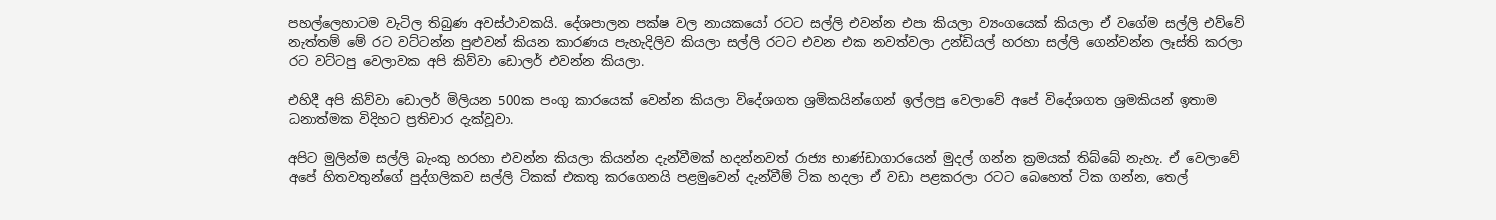පහල්ලෙහාටම වැටිල තිබුණ අවස්ථාවකයි. දේශපාලන පක්ෂ වල නායකයෝ රටට සල්ලි එවන්න එපා කියලා ව්‍යංගයෙක් කියලා ඒ වගේම සල්ලි එව්වේ නැත්තම් මේ රට වට්ටන්න පුළුවන් කියන කාරණය පැහැදිලිව කියලා සල්ලි රටට එවන එක නවත්වලා උන්ඩියල් හරහා සල්ලි ගෙන්වන්න ලෑස්ති කරලා රට වට්ටපු වෙලාවක අපි කිව්වා ඩොලර් එවන්න කියලා.

එහිදී අපි කිව්වා ඩොලර් මිලියන 500ක පංගු කාරයෙක් වෙන්න කියලා විදේශගත ශ්‍රමිකයින්ගෙන් ඉල්ලපු වෙලාවේ අපේ විදේශගත ශ්‍රමකියන් ඉතාම ධනාත්මක විදිහට ප්‍රතිචාර දැක්වූවා.

අපිට මුලින්ම සල්ලි බැංකු හරහා එවන්න කියලා කියන්න දැන්වීමක් හදන්නවත් රාජ්‍ය භාණ්ඩාගාරයෙන් මුදල් ගන්න ක්‍රමයක් තිබ්බේ නැහැ. ඒ වෙලාවේ අපේ හිතවතුන්ගේ පුද්ගලිකව සල්ලි ටිකක් එකතු කරගෙනයි පළමුවෙන් දැන්වීම් ටික හදලා ඒ වඩා පළකරලා රටට බෙහෙත් ටික ගන්න, තෙල්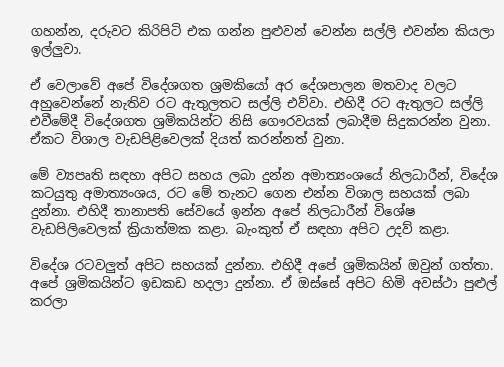ගහන්න, දරුවට කිරිපිටි එක ගන්න පුළුවන් වෙන්න සල්ලි එවන්න කියලා ඉල්ලුවා.

ඒ වෙලාවේ අපේ විදේශගත ශ්‍රමකියෝ අර දේශපාලන මතවාද වලට අහුවෙන්නේ නැතිව රට ඇතුලතට සල්ලි එව්වා. එහිදී රට ඇතුලට සල්ලි එවීමේදී විදේශගත ශ්‍රමිකයින්ට නිසි ගෞරවයක් ලබාදීම සිදුකරන්න වුනා. ඒකට විශාල වැඩපිළිවෙලක් දියත් කරන්නත් වුනා.

මේ ව්‍යපෘති සඳහා අපිට සහය ලබා දුන්න අමාත්‍යංශයේ නිලධාරීන්, විදේශ කටයුතු අමාත්‍යංශය, රට මේ තැනට ගෙන එන්න විශාල සහයක් ලබා දුන්නා. එහිදී තානාපති සේවයේ ඉන්න අපේ නිලධාරීන් විශේෂ වැඩපිලිවෙලක් ක්‍රියාත්මක කළා. බැංකුත් ඒ සඳහා අපිට උදව් කළා.

විදේශ රටවලුත් අපිට සහයක් දුන්නා. එහිදී අපේ ශ්‍රමිකයින් ඔවුන් ගත්තා. අපේ ශ්‍රමිකයින්ට ඉඩකඩ හදලා දුන්නා. ඒ ඔස්සේ අපිට හිමි අවස්ථා පුළුල් කරලා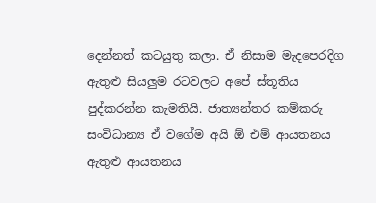දෙන්නත් කටයුතු කලා. ඒ නිසාම මැදපෙරදිග ඇතුළු සියලුම රටවලට අපේ ස්තූතිය පුද්කරන්න කැමතියි. ජාත්‍යන්තර කම්කරු සංවිධාන්‍ය ඒ වගේම අයි ඕ එම් ආයතනය ඇතුළු ආයතනය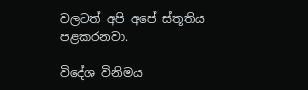වලටත් අපි අපේ ස්තූතිය පළකරනවා.

විදේශ විනිමය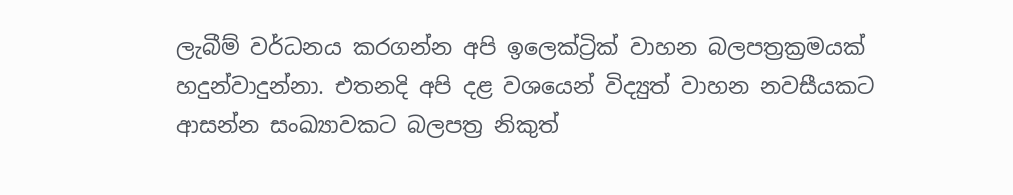ලැබීම් වර්ධනය කරගන්න අපි ඉලෙක්ට්‍රික් වාහන බලපත්‍රක්‍රමයක් හදුන්වාදුන්නා. එතනදි අපි දළ වශයෙන් විද්‍යුත් වාහන නවසීයකට ආසන්න සංඛ්‍යාවකට බලපත්‍ර නිකුත්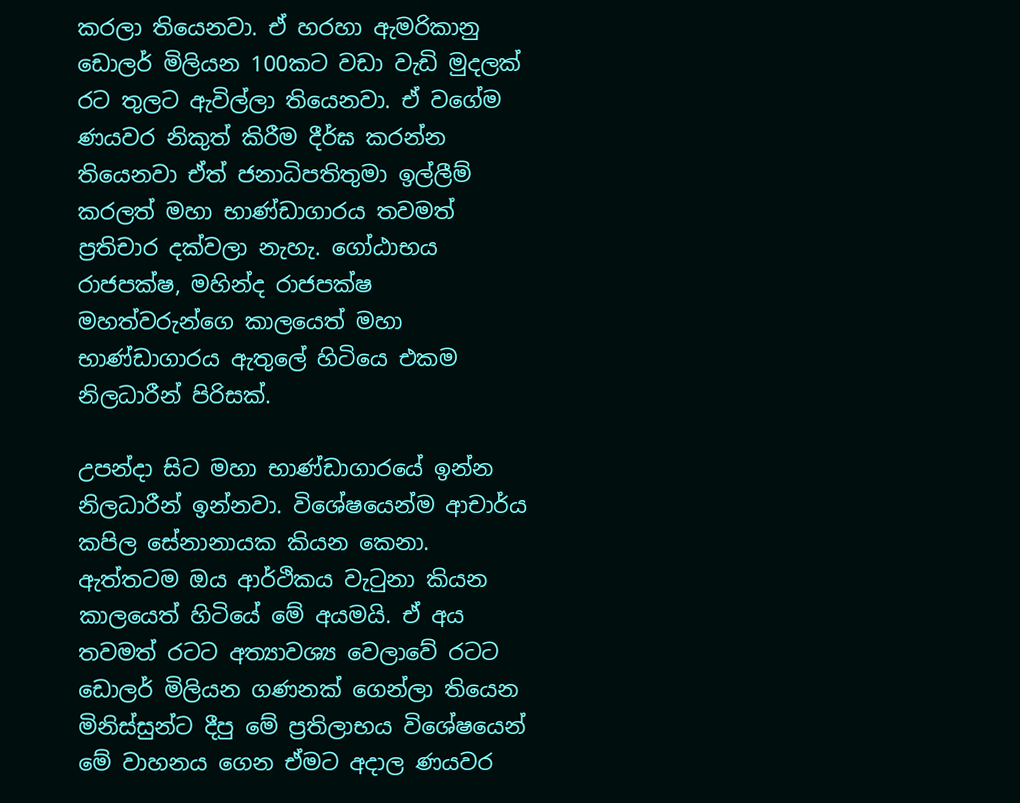කරලා තියෙනවා. ඒ හරහා ඇමරිකානු ඩොලර් මිලියන 100කට වඩා වැඩි මුදලක් රට තුලට ඇවිල්ලා තියෙනවා. ඒ වගේම ණයවර නිකුත් කිරීම දීර්ඝ කරන්න තියෙනවා ඒත් ජනාධිපතිතුමා ඉල්ලීම් කරලත් මහා භාණ්ඩාගාරය තවමත් ප්‍රතිචාර දක්වලා නැහැ. ගෝඨාභය රාජපක්ෂ, මහින්ද රාජපක්ෂ මහත්වරුන්ගෙ කාලයෙත් මහා භාණ්ඩාගාරය ඇතුලේ හිටියෙ එකම නිලධාරීන් පිරිසක්.

උපන්දා සිට මහා භාණ්ඩාගාරයේ ඉන්න නිලධාරීන් ඉන්නවා. විශේෂයෙන්ම ආචාර්ය කපිල සේනානායක කියන කෙනා. ඇත්තටම ඔය ආර්ථිකය වැටුනා කියන කාලයෙත් හිටියේ මේ අයමයි. ඒ අය තවමත් රටට අත්‍යාවශ්‍ය වෙලාවේ රටට ඩොලර් මිලියන ගණනක් ගෙන්ලා තියෙන මිනිස්සුන්ට දීපු මේ ප්‍රතිලාභය විශේෂයෙන් මේ වාහනය ගෙන ඒමට අදාල ණයවර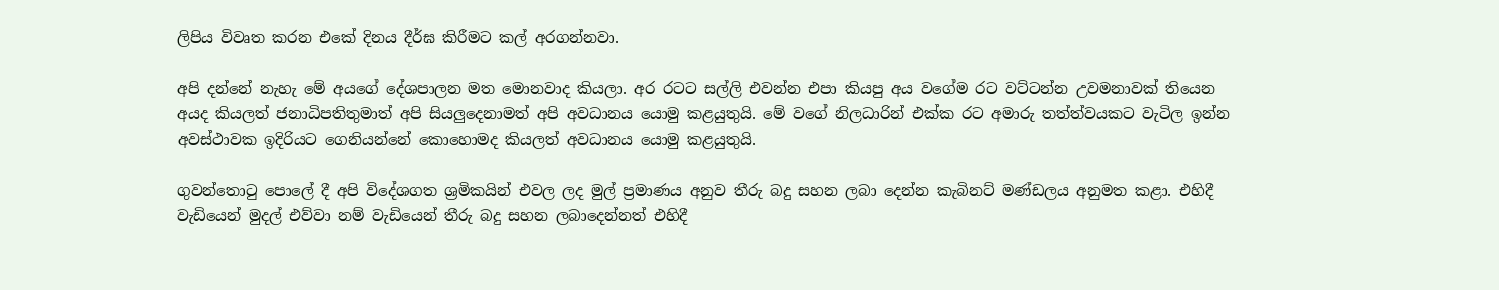ලිපිය විවෘත කරන එකේ දිනය දීර්ඝ කිරීමට කල් අරගන්නවා.

අපි දන්නේ නැහැ මේ අයගේ දේශපාලන මත මොනවාද කියලා. අර රටට සල්ලි එවන්න එපා කියපු අය වගේම රට වට්ටන්න උවමනාවක් තියෙන අයද කියලත් ජනාධිපතිතුමාත් අපි සියලුදෙනාමත් අපි අවධානය යොමු කළයුතුයි. මේ වගේ නිලධාරින් එක්ක රට අමාරු තත්ත්වයකට වැටිල ඉන්න අවස්ථාවක ඉදිරියට ගෙනියන්නේ කොහොමද කියලත් අවධානය යොමු කළයුතුයි.

ගුවන්තොටු පොලේ දී අපි විදේශගත ශ්‍රමිකයින් එවල ලද මුල් ප්‍රමාණය අනුව තීරු බදු සහන ලබා දෙන්න කැබිනට් මණ්ඩලය අනුමත කළා. එහිදී වැඩියෙන් මුදල් එව්වා නම් වැඩියෙන් තීරු බදු සහන ලබාදෙන්නත් එහිදී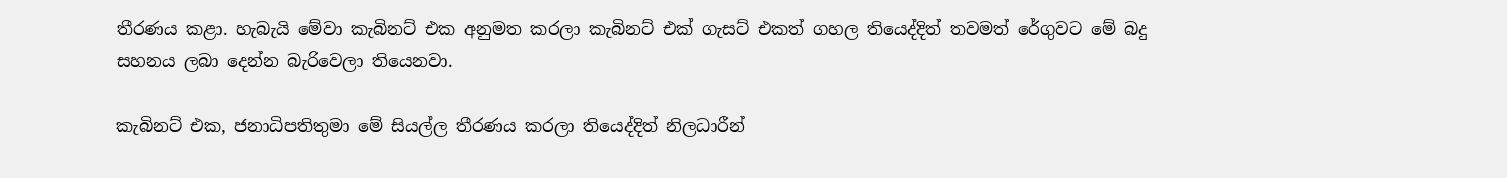තීරණය කළා. හැබැයි මේවා කැබිනට් එක අනුමත කරලා කැබිනට් එක් ගැසට් එකත් ගහල තියෙද්දිත් තවමත් රේගුවට මේ බදු සහනය ලබා දෙන්න බැරිවෙලා තියෙනවා.

කැබිනට් එක, ජනාධිපතිතුමා මේ සියල්ල තීරණය කරලා තියෙද්දිත් නිලධාරීන්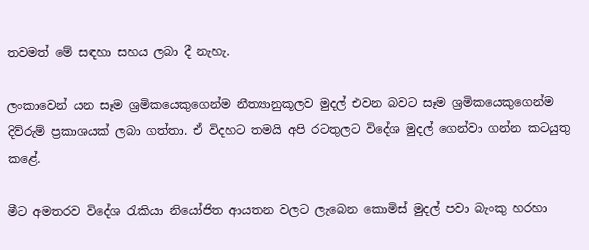තවමත් මේ සඳහා සහය ලබා දී නැහැ.

ලංකාවෙන් යන සෑම ශ්‍රමිකයෙකුගෙන්ම නීත්‍යානුකූලව මුදල් එවන බවට සෑම ශ්‍රමිකයෙකුගෙන්ම දිව්රුම් ප්‍රකාශයක් ලබා ගත්තා. ඒ විදහට තමයි අපි රටතුලට විදේශ මුදල් ගෙන්වා ගන්න කටයුතු කළේ.

මීට අමතරව විදේශ රැකියා නියෝජිත ආයතන වලට ලැබෙන කොමිස් මුදල් පවා බැංකු හරහා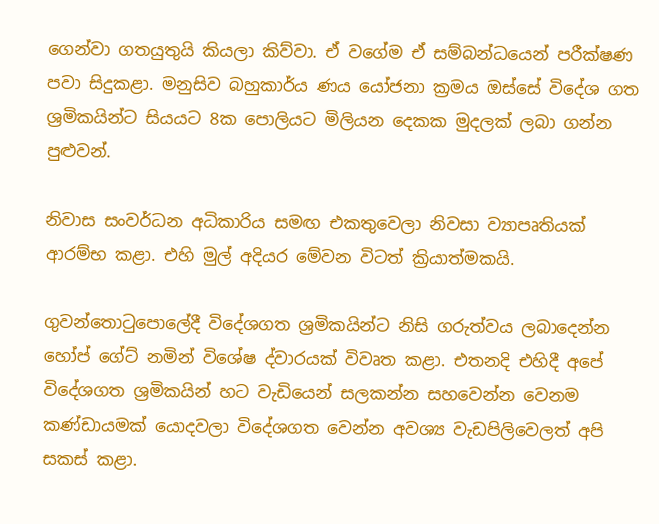ගෙන්වා ගතයුතුයි කියලා කිව්වා. ඒ වගේම ඒ සම්බන්ධයෙන් පරීක්ෂණ පවා සිදුකළා. මනුසිව බහුකාර්ය ණය යෝජනා ක්‍රමය ඔස්සේ විදේශ ගත ශ්‍රමිකයින්ට සියයට 8ක පොලියට මිලියන දෙකක මුදලක් ලබා ගන්න පුළුවන්.

නිවාස සංවර්ධන අධිකාරිය සමඟ එකතුවෙලා නිවසා ව්‍යාපෘතියක් ආරම්භ කළා. එහි මුල් අදියර මේවන විටත් ක්‍රියාත්මකයි.

ගුවන්තොටුපොලේදී විදේශගත ශ්‍රමිකයින්ට නිසි ගරුත්වය ලබාදෙන්න හෝප් ගේට් නමින් විශේෂ ද්වාරයක් විවෘත කළා. එතනදි එහිදී අපේ විදේශගත ශ්‍රමිකයින් හට වැඩියෙන් සලකන්න සහවෙන්න වෙනම කණ්ඩායමක් යොදවලා විදේශගත වෙන්න අවශ්‍ය වැඩපිලිවෙලත් අපි සකස් කළා.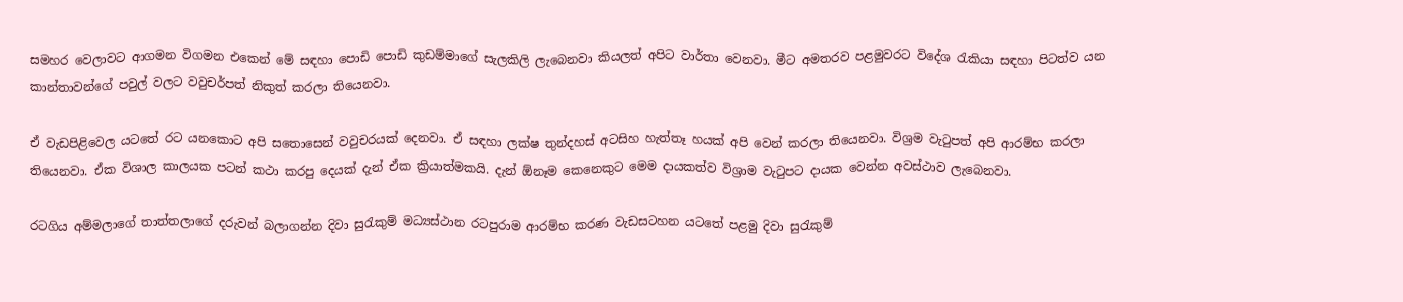සමහර වෙලාවට ආගමන විගමන එකෙන් මේ සඳහා පොඩි පොඩි කුඩම්මාගේ සැලකිලි ලැබෙනවා කියලත් අපිට වාර්තා වෙනවා. මීට අමතරව පළමුවරට විදේශ රැකියා සඳහා පිටත්ව යන කාන්තාවන්ගේ පවුල් වලට වවුචර්පත් නිකුත් කරලා තියෙනවා.

ඒ වැඩපිළිවෙල යටතේ රට යනකොට අපි සතොසෙන් වවුචරයක් දෙනවා. ඒ සඳහා ලක්ෂ තුන්දහස් අටසිහ හැත්තෑ හයක් අපි වෙන් කරලා තියෙනවා. විශ්‍රම වැටුපත් අපි ආරම්භ කරලා තියෙනවා. ඒක විශාල කාලයක පටන් කථා කරපු දෙයක් දැන් ඒක ක්‍රියාත්මකයි. දැන් ඕනෑම කෙනෙකුට මෙම දායකත්ව විශ්‍රාම වැටුපට දායක වෙන්න අවස්ථාව ලැබෙනවා.

රටගිය අම්මලාගේ තාත්තලාගේ දරුවන් බලාගන්න දිවා සුරැකුම් මධ්‍යස්ථාන රටපුරාම ආරම්භ කරණ වැඩසටහන යටතේ පළමු දිවා සුරැකුම්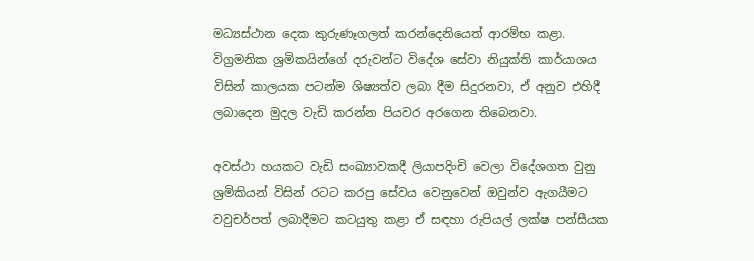මධ්‍යස්ථාන දෙක කුරුණෑගලත් කරන්දෙනියෙත් ආරම්භ කළා. විග්‍රමනික ශ්‍රමිකයින්ගේ දරුවන්ට විදේශ සේවා නියුක්ති කාර්යාශය විසින් කාලයක පටන්ම ශිෂ්‍යත්ව ලබා දීම සිදුරනවා, ඒ අනුව එහිදී ලබාදෙන මුදල වැඩි කරන්න පියවර අරගෙන තිබෙනවා.

අවස්ථා හයකට වැඩි සංඛ්‍යාවකදී ලියාපදිංචි වෙලා විදේශගත වුනු ශ්‍රමිකියන් විසින් රටට කරපු සේවය වෙනුවෙන් ඔවුන්ව ඇගයීමට වවුචර්පත් ලබාදීමට කටයුතු කළා ඒ සඳහා රුපියල් ලක්ෂ පන්සීයක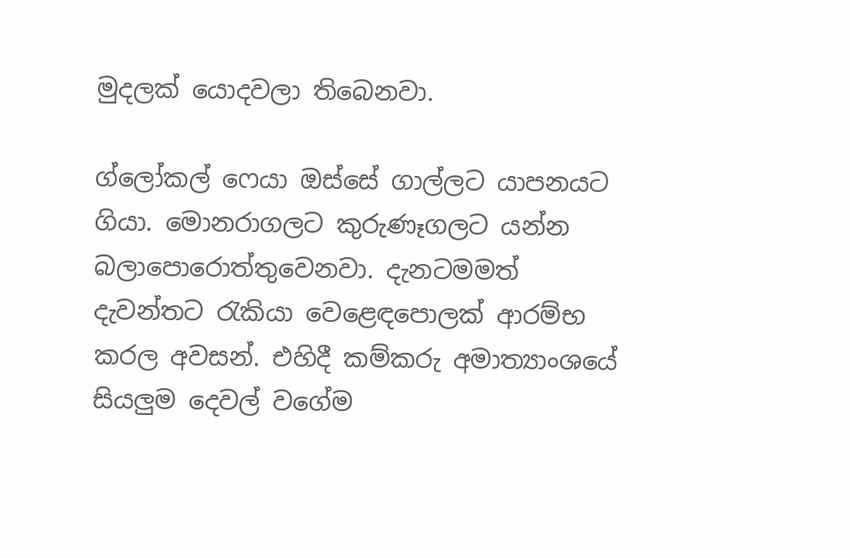මුදලක් යොදවලා තිබෙනවා.

ග්ලෝකල් ෆෙයා ඔස්සේ ගාල්ලට යාපනයට ගියා. මොනරාගලට කුරුණෑගලට යන්න බලාපොරොත්තුවෙනවා. දැනටමමත් දැවන්තට රැකියා වෙළෙඳපොලක් ආරම්භ කරල අවසන්. එහිදී කම්කරු අමාත්‍යාංශයේ සියලුම දෙවල් වගේම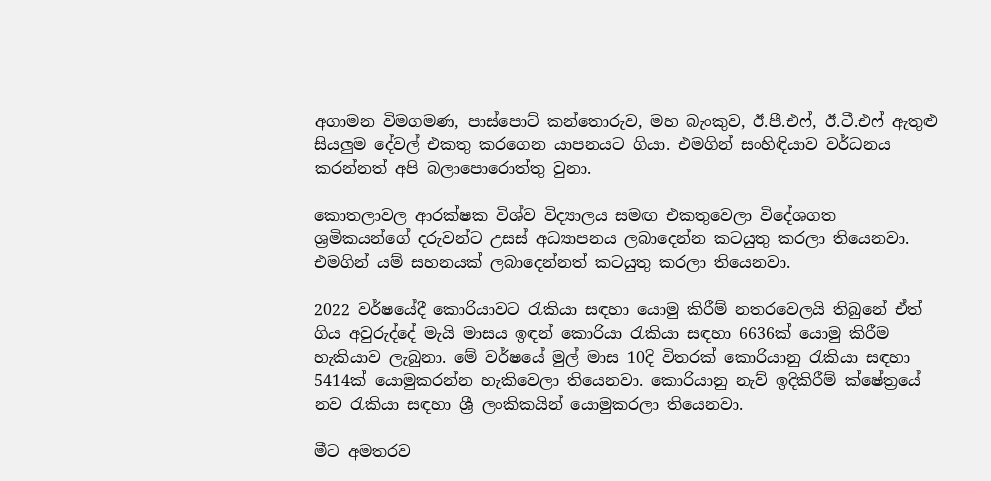අගාමන විමගමණ, පාස්පොට් කන්තොරුව, මහ බැංකුව, ඊ.පී.එෆ්, ඊ.ටී.එෆ් ඇතුළු සියලුම දේවල් එකතු කරගෙන යාපනයට ගියා. එමගින් සංහිඳියාව වර්ධනය කරන්නත් අපි බලාපොරොත්තු වුනා.

කොතලාවල ආරක්ෂක විශ්ව විද්‍යාලය සමඟ එකතුවෙලා විදේශගත ශ්‍රමිකයන්ගේ දරුවන්ට උසස් අධ්‍යාපනය ලබාදෙන්න කටයුතු කරලා තියෙනවා. එමගින් යම් සහනයක් ලබාදෙන්නත් කටයුතු කරලා තියෙනවා.

2022 වර්ෂයේදී කොරියාවට රැකියා සඳහා යොමු කිරීම් නතරවෙලයි තිබුනේ ඒත් ගිය අවුරුද්දේ මැයි මාසය ඉඳන් කොරියා රැකියා සඳහා 6636ක් යොමු කිරීම හැකියාව ලැබුනා. මේ වර්ෂයේ මුල් මාස 10දි විතරක් කොරියානු රැකියා සඳහා 5414ක් යොමුකරන්න හැකිවෙලා තියෙනවා. කොරියානු නැව් ඉදිකිරීම් ක්ෂේත්‍රයේ නව රැකියා සඳහා ශ්‍රී ලංකිකයින් යොමුකරලා තියෙනවා.

මීට අමතරව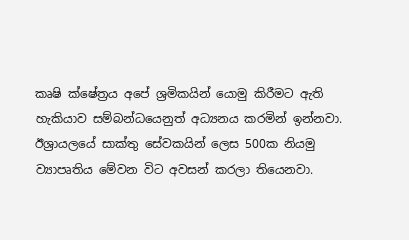කෘෂි ක්ෂේත්‍රය අපේ ශ්‍රමිකයින් යොමු කිරීමට ඇති හැකියාව සම්බන්ධයෙනුත් අධ්‍යනය කරමින් ඉන්නවා. ඊශ්‍රායලයේ සාක්තු සේවකයින් ලෙස 500ක නියමු ව්‍යාපෘතිය මේවන විට අවසන් කරලා තියෙනවා.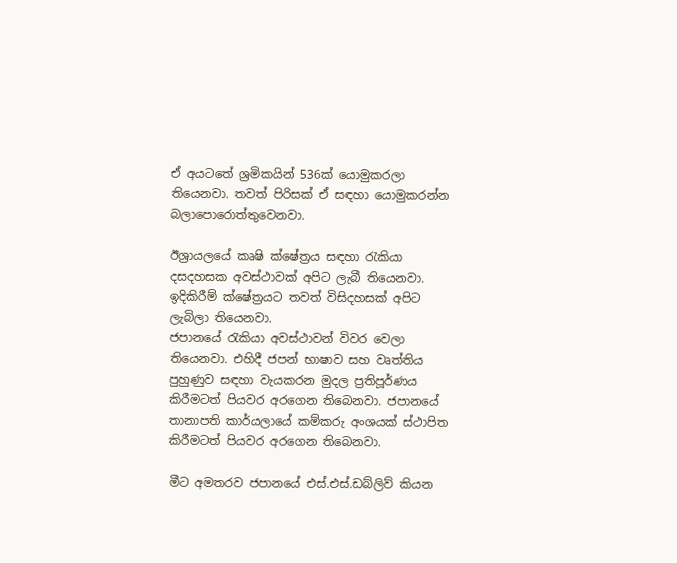ඒ අයටතේ ශ්‍රමිකයින් 536ක් යොමුකරලා තියෙනවා. තවත් පිරිසක් ඒ සඳහා යොමුකරන්න බලාපොරොත්තුවෙනවා.

ඊශ්‍රායලයේ කෘෂි ක්ෂේත්‍රය සඳහා රැකියා දසදහසක අවස්ථාවක් අපිට ලැබී තියෙනවා. ඉදිකිරීම් ක්ෂේත්‍රයට තවත් විසිදහසක් අපිට ලැබිලා තියෙනවා.
ජපානයේ රැකියා අවස්ථාවන් විවර වෙලා තියෙනවා. එහිදී ජපන් භාෂාව සහ වෘත්තිය පුහුණුව සඳහා වැයකරන මුදල ප්‍රතිපූර්ණය කිරීමටත් පියවර අරගෙන තිබෙනවා. ජපානයේ තානාපති කාර්යලායේ කම්කරු අංශයක් ස්ථාපිත කිරීමටත් පියවර අරගෙන තිබෙනවා.

මීට අමතරව ජපානයේ එස්.එස්.ඩබ්ලිව් කියන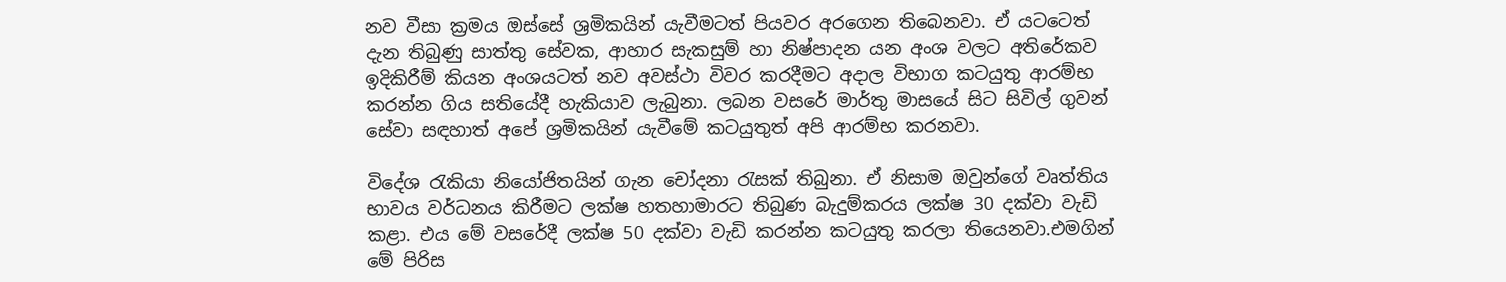නව වීසා ක්‍රමය ඔස්සේ ශ්‍රමිකයින් යැවීමටත් පියවර අරගෙන තිබෙනවා. ඒ යටටෙත් දැන තිබුණු සාත්තු සේවක, ආහාර සැකසුම් හා නිෂ්පාදන යන අංශ වලට අතිරේකව ඉදිකිරීම් කියන අංශයටත් නව අවස්ථා විවර කරදීමට අදාල විභාග කටයුතු ආරම්භ කරන්න ගිය සතියේදී හැකියාව ලැබුනා. ලබන වසරේ මාර්තු මාසයේ සිට සිවිල් ගුවන් සේවා සඳහාත් අපේ ශ්‍රමිකයින් යැවීමේ කටයුතුත් අපි ආරම්භ කරනවා.

විදේශ රැකියා නියෝජිතයින් ගැන චෝදනා රැසක් තිබුනා. ඒ නිසාම ඔවුන්ගේ වෘත්තිය භාවය වර්ධනය කිරීමට ලක්ෂ හතහාමාරට තිබුණ බැදුම්කරය ලක්ෂ 30 දක්වා වැඩි කළා. එය මේ වසරේදී ලක්ෂ 50 දක්වා වැඩි කරන්න කටයුතු කරලා තියෙනවා.එමගින් මේ පිරිස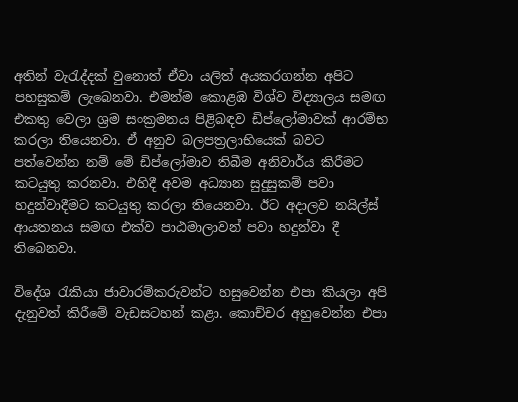අතින් වැරැද්දක් වුනොත් ඒවා යලිත් අයකරගන්න අපිට පහසුකම් ලැබෙනවා. එමන්ම කොළඹ විශ්ව විද්‍යාලය සමඟ එකතු වෙලා ශ්‍රම සංක්‍රමනය පිළිබඳව ඩිප්ලෝමාවක් ආරම්භ කරලා තියෙනවා. ඒ අනුව බලපත්‍රලාභියෙක් බවට පත්වෙන්න නම් මේ ඩිප්ලෝමාව තිබීම අනිවාර්ය කිරීමට කටයුතු කරනවා. එහිදී අවම අධ්‍යාන සුදුසුකම් පවා හදුන්වාදීමට කටයුතු කරලා තියෙනවා. ඊට අදාලව නයිල්ස් ආයතනය සමඟ එක්ව පාඨමාලාවන් පවා හදුන්වා දී තිබෙනවා.

විදේශ රැකියා ජාවාරම්කරුවන්ට හසුවෙන්න එපා කියලා අපි දැනුවත් කිරීමේ වැඩසටහන් කළා. කොච්චර අහුවෙන්න එපා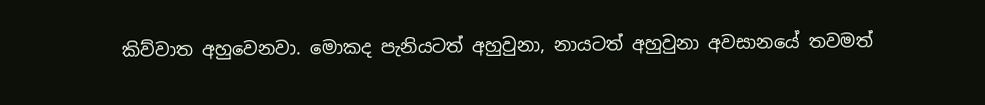කිව්වාත අහුවෙනවා. මොකද පැනියටත් අහුවුනා, නායටත් අහුවුනා අවසානයේ තවමත්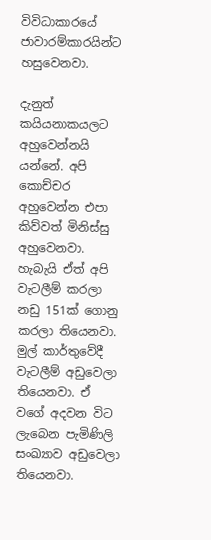විවිධාකාරයේ ජාවාරම්කාරයින්ට හසුවෙනවා.

දැනුත් කයියනාකයලට අහුවෙන්නයි යන්නේ. අපි කොච්චර අහුවෙන්න එපා කිව්වත් මිනිස්සු අහුවෙනවා. හැබැයි ඒත් අපි වැටලීම් කරලා නඩු 151ක් ගොනු කරලා තියෙනවා. මුල් කාර්තුවේදී වැටලීම් අඩුවෙලා තියෙනවා. ඒ වගේ අදවන විට ලැබෙන පැමිණිලි සංඛ්‍යාව අඩුවෙලා තියෙනවා.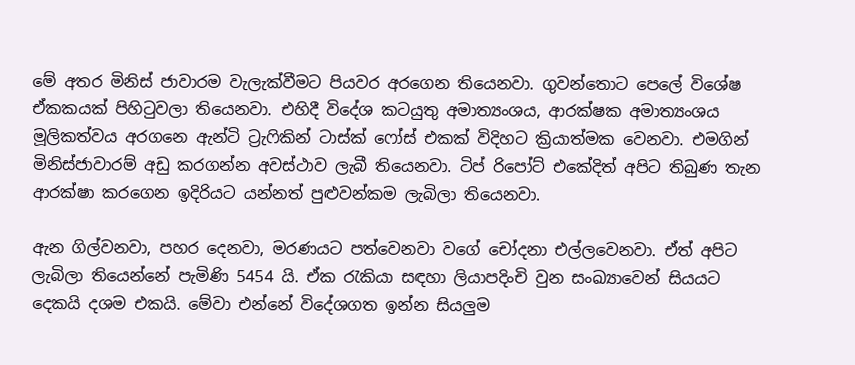මේ අතර මිනිස් ජාවාරම වැලැක්වීමට පියවර අරගෙන තියෙනවා. ගුවන්තොට පෙලේ විශේෂ ඒකකයක් පිහිටුවලා තියෙනවා. එහිදී විදේශ කටයුතු අමාත්‍යංශය, ආරක්ෂක අමාත්‍යංශය මූලිකත්වය අරගනෙ ඇන්ටි ට්‍රැෆිකින් ටාස්ක් ෆෝස් එකක් විදිහට ක්‍රියාත්මක වෙනවා. එමගින් මිනිස්ජාවාරම් අඩු කරගන්න අවස්ථාව ලැබී තියෙනවා. ටිප් රිපෝට් එකේදිත් අපිට තිබුණ තැන ආරක්ෂා කරගෙන ඉදිරියට යන්නත් පුළුවන්කම ලැබිලා තියෙනවා.

ඇන ගිල්වනවා, පහර දෙනවා, මරණයට පත්වෙනවා වගේ චෝදනා එල්ලවෙනවා. ඒත් අපිට ලැබිලා තියෙන්නේ පැමිණි 5454 යි. ඒක රැකියා සඳහා ලියාපදිංචි වුන සංඛ්‍යාවෙන් සියයට දෙකයි දශම එකයි. මේවා එන්නේ විදේශගත ඉන්න සියලුම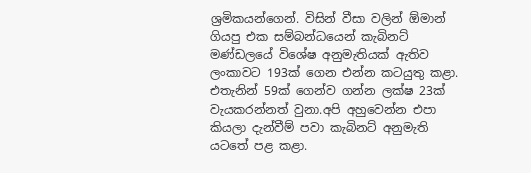ශ්‍රමිකයන්ගෙන්. විසින් වීසා වලින් ඕමාන් ගියපු එක සම්බන්ධයෙන් කැබිනට් මණ්ඩලයේ විශේෂ අනුමැතියක් ඇතිව ලංකාවට 193ක් ගෙන එන්න කටයුතු කළා. එතැනින් 59ක් ගෙන්ව ගන්න ලක්ෂ 23ක් වැයකරන්නත් වුනා.අපි අහුවෙන්න එපා කියලා දැන්වීම් පවා කැබිනට් අනුමැති යටතේ පළ කළා.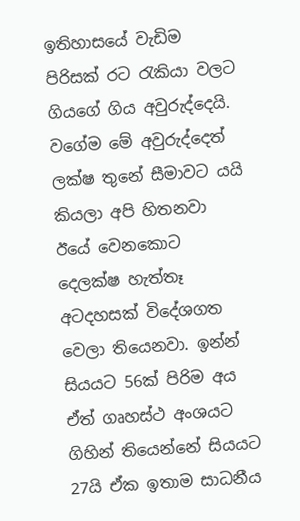ඉතිහාසයේ වැඩිම පිරිසක් රට රැකියා වලට ගියගේ ගිය අවුරුද්දෙයි. වගේම මේ අවුරුද්දෙත් ලක්ෂ තුනේ සීමාවට යයි කියලා අපි හිතනවා ඊයේ වෙනකොට දෙලක්ෂ හැත්තෑ අටදහසක් විදේශගත වෙලා තියෙනවා. ඉන්න් සියයට 56ක් පිරිම අය ඒත් ගෘහස්ථ අංශයට ගිහින් තියෙන්නේ සියයට 27යි ඒක ඉතාම සාධනීය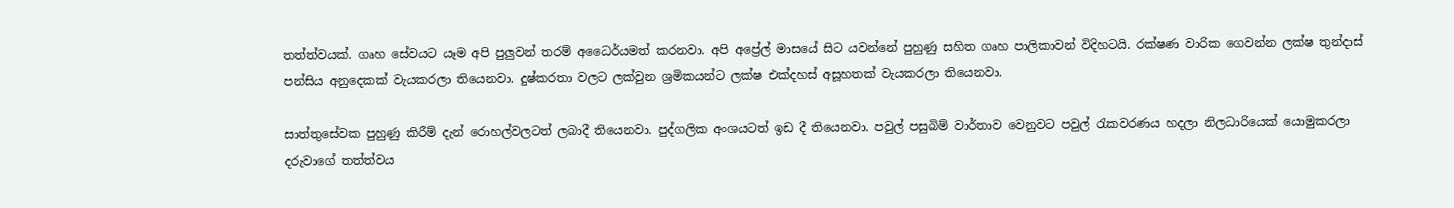තත්ත්වයක්. ගෘහ සේවයට යෑම අපි පුලුවන් තරම් අධෛර්යමත් කරනවා. අපි අප්‍රේල් මාසයේ සිට යවන්නේ පුහුණු සහිත ගෘහ පාලිකාවන් විදිහටයි. රක්ෂණ වාරික ගෙවන්න ලක්ෂ තුන්දාස් පන්සිය අනුදෙකක් වැයකරලා තියෙනවා. දුෂ්කරතා වලට ලක්වුන ශ්‍රමිකයන්ට ලක්ෂ එක්දහස් අසූහතක් වැයකරලා තියෙනවා.

සාත්තුසේවක පුහුණු කිරීම් දැන් රොහල්වලටත් ලබාදී තියෙනවා. පුද්ගලික අංශයටත් ඉඩ දී තියෙනවා. පවුල් පසුබිම් වාර්තාව වෙනුවට පවුල් රැකවරණය හදලා නිලධාරියෙක් යොමුකරලා දරුවාගේ තත්ත්වය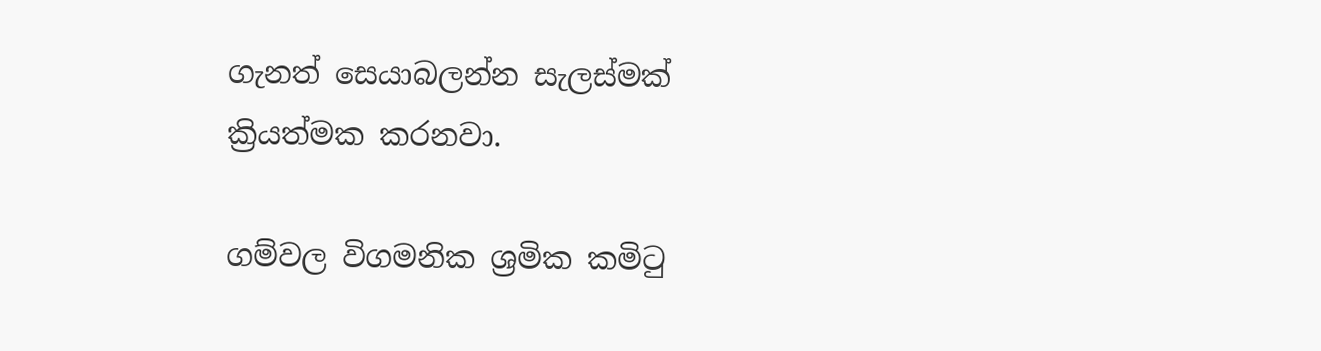ගැනත් සෙයාබලන්න සැලස්මක් ක්‍රියත්මක කරනවා.

ගම්වල විගමනික ශ්‍රමික කමිටු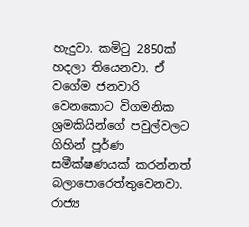හැදුවා. කමිටු 2850ක් හදලා තියෙනවා. ඒ වගේම ජනවාරි වෙනකොට විගමනික ශ්‍රමකියින්ගේ පවුල්වලට ගිහින් පූර්ණ සමීක්ෂණයක් කරන්නත් බලාපොරෙත්තුවෙනවා. රාජ්‍ය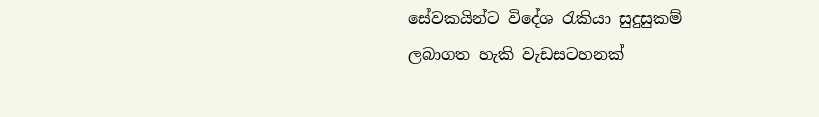සේවකයින්ට විදේශ රැකියා සුදුසුකම් ලබාගත හැකි වැඩසටහනක්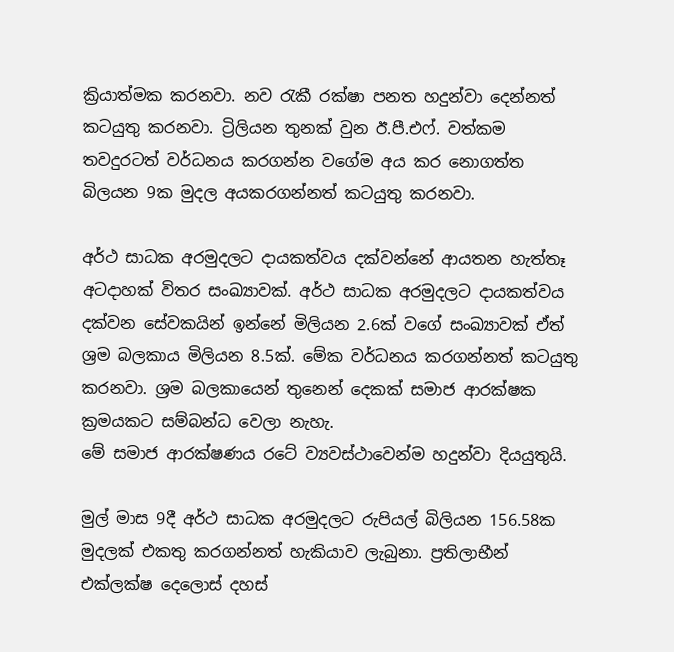ක්‍රියාත්මක කරනවා. නව රැකී රක්ෂා පනත හදුන්වා දෙන්නත් කටයුතු කරනවා. ට්‍රිලියන තුනක් වුන ඊ.පී.එෆ්. වත්කම තවදුරටත් වර්ධනය කරගන්න වගේම අය කර නොගත්ත බිලයන 9ක මුදල අයකරගන්නත් කටයුතු කරනවා.

අර්ථ සාධක අරමුදලට දායකත්වය දක්වන්නේ ආයතන හැත්තෑ අටදාහක් විතර සංඛ්‍යාවක්. අර්ථ සාධක අරමුදලට දායකත්වය දක්වන සේවකයින් ඉන්නේ මිලියන 2.6ක් වගේ සංඛ්‍යාවක් ඒත් ශ්‍රම බලකාය මිලියන 8.5ක්. මේක වර්ධනය කරගන්නත් කටයුතු කරනවා. ශ්‍රම බලකායෙන් තුනෙන් දෙකක් සමාජ ආරක්ෂක ක්‍රමයකට සම්බන්ධ වෙලා නැහැ.
මේ සමාජ ආරක්ෂණය රටේ ව්‍යවස්ථාවෙන්ම හදුන්වා දියයුතුයි.

මුල් මාස‍ 9දී අර්ථ සාධක අරමුදලට රුපියල් බිලියන 156.58ක මුදලක් එකතු කරගන්නත් හැකියාව ලැබුනා. ප්‍රතිලාභීන් එක්ලක්ෂ දෙලොස් දහස්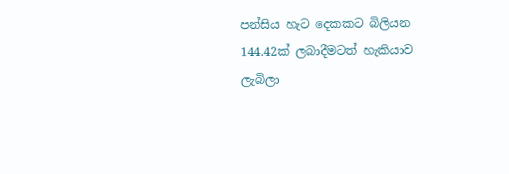පන්සිය හැට දෙකකට බිලියන 144.42ක් ලබාදීමටත් හැකියාව ලැබිලා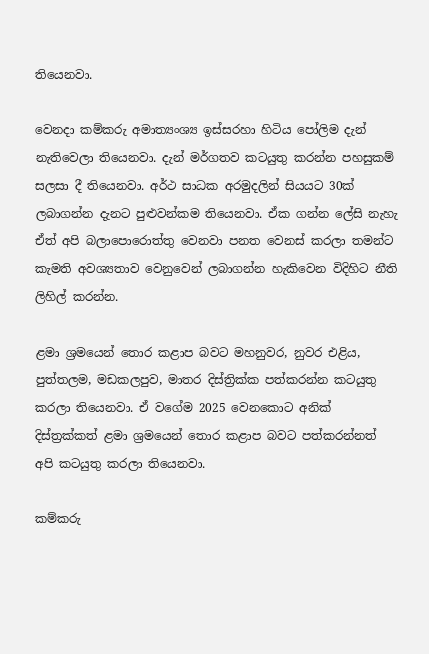තියෙනවා.

වෙනදා කම්කරු අමාත්‍යංශ්‍ය ඉස්සරහා හිටිය පෝලිම දැන් නැතිවෙලා තියෙනවා. දැන් මර්ගතව කටයුතු කරන්න පහසුකම් සලසා දී තියෙනවා. අර්ථ සාධක අරමුදලින් සියයට 30ක් ලබාගන්න දැනට පුළුවන්කම තියෙනවා. ඒක ගන්න ලේසි නැහැ ඒත් අපි බලාපොරොත්තු වෙනවා පනත වෙනස් කරලා තමන්ට කැමති අවශ්‍යතාව වෙනුවෙන් ලබාගන්න හැකිවෙන විදිහිට නීති ලිහිල් කරන්න.

ළමා ශ්‍රමයෙන් තොර කළාප බවට මහනුවර, නුවර එළිය, පුත්තලම, මඩකලපුව, මාතර දිස්ත්‍රික්ක පත්කරන්න කටයුතු කරලා තියෙනවා. ඒ වගේම 2025 වෙනකොට අනික් දිස්ත්‍රක්කත් ළමා ශ්‍රමයෙන් තොර කළාප බවට පත්කරන්නත් අපි කටයුතු කරලා තියෙනවා.

කම්කරු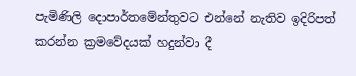පැමිණිලි දොපාර්තමේන්තුවට එන්නේ නැතිව ඉදිරිපත් කරන්න ක්‍රමවේදයක් හදුන්වා දී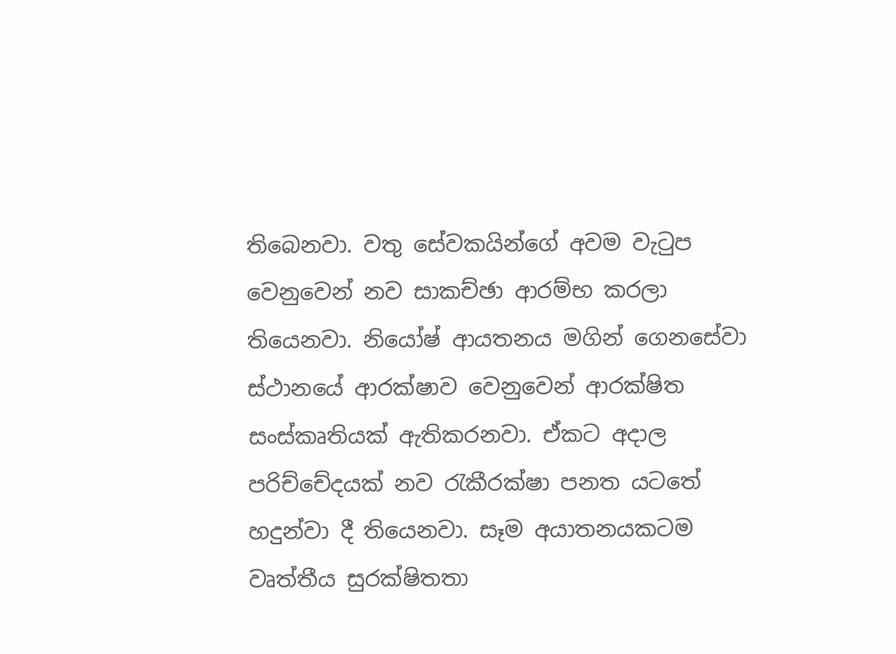තිබෙනවා. වතු සේවකයින්ගේ අවම වැටුප වෙනුවෙන් නව සාකච්ඡා ආරම්භ කරලා තියෙනවා. නියෝෂ් ආයතනය මගින් ගෙනසේවා ස්ථානයේ ආරක්ෂාව වෙනුවෙන් ආරක්ෂිත සංස්කෘතියක් ඇතිකරනවා. ඒකට අදාල පරිච්චේදයක් නව රැකීරක්ෂා පනත යටතේ හදුන්වා දී තියෙනවා. සෑම අයාතනයකටම වෘත්තීය සුරක්ෂිතතා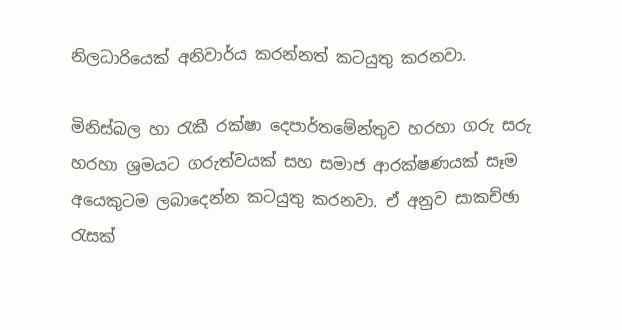නිලධාරියෙක් අනිවාර්ය කරන්නත් කටයුතු කරනවා.

මිනිස්බල හා රැකී රක්ෂා දෙපාර්තමේන්තුව හරහා ගරු සරු හරහා ශ්‍රමයට ගරුත්වයක් සහ සමාජ ආරක්ෂණයක් සෑම අයෙකුටම ලබාදෙන්න කටයුතු කරනවා. ඒ අනුව සාකච්ඡා රැසක්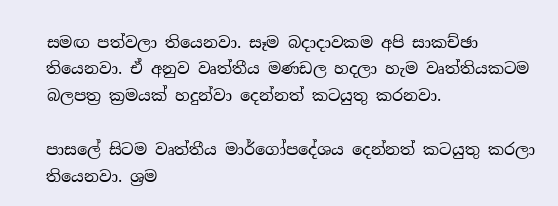සමඟ පත්වලා තියෙනවා. සෑම බදාදාවකම අපි සාකච්ඡා තියෙනවා. ඒ අනුව වෘත්තීය මණඩල හදලා හැම වෘත්තියකටම බලපත්‍ර ක්‍රමයක් හදුන්වා දෙන්නත් කටයුතු කරනවා.

පාසලේ සිටම වෘත්තීය මාර්ගෝපදේශය දෙන්නත් කටයුතු කරලා තියෙනවා. ශ්‍රම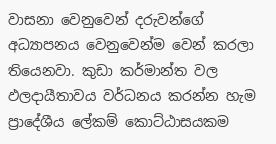වාසනා වෙනුවෙන් දරුවන්ගේ අධ්‍යාපනය වෙනුවෙන්ම වෙන් කරලා තියෙනවා. කුඩා කර්මාන්ත වල ඵලදායීතාවය වර්ධනය කරන්න හැම ප්‍රාදේශීය ලේකම් කොට්ඨාසයකම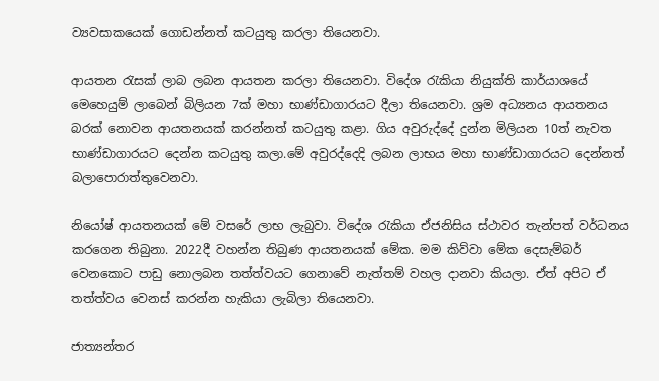ව්‍යවසාකයෙක් ගොඩන්නත් කටයුතු කරලා තියෙනවා.

ආයතන රැසක් ලාබ ලබන ආයතන කරලා තියෙනවා. විදේශ රැකියා නියුක්ති කාර්යාශයේ මෙහෙයුම් ලාබෙන් බිලියන 7ක් මහා භාණ්ඩාගාරයට දීලා තියෙනවා. ශ්‍රම අධ්‍යනය ආයතනය බරක් නොවන ආයතනයක් කරන්නත් කටයුතු කළා. ගිය අවුරුද්දේ දුන්න මිලියන 10ත් නැවත භාණ්ඩාගාරයට දෙන්න කටයුතු කලා.මේ අවුරද්දෙදි ලබන ලාභය මහා භාණ්ඩාගාරයට දෙන්නත් බලාපොරාත්තුවෙනවා.

නියෝෂ් ආයතනයක් මේ වසරේ ලාභ ලැබුවා. විදේශ රැකියා ඒජනිසිය ස්ථාවර තැන්පත් වර්ධනය කරගෙන තිබුනා. 2022දී වහන්න තිබුණ ආයතනයක් මේක. මම කිව්වා මේක දෙසැම්බර් වෙනකොට පාඩු නොලබන තත්ත්වයට ගෙනාවේ නැත්තම් වහල දානවා කියලා. ඒත් අපිට ඒ තත්ත්වය වෙනස් කරන්න හැකියා ලැබිලා තියෙනවා.

ජාත්‍යන්තර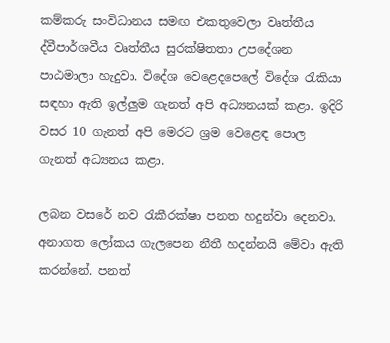කම්කරු සංවිධානය සමඟ එකතුවෙලා වෘත්තීය ද්වීපාර්ශවීය වෘත්තීය සුරක්ෂිතතා උපදේශන පාඨමාලා හැදුවා. විදේශ වෙළෙදපෙලේ විදේශ රැකියා සඳහා ඇති ඉල්ලුම ගැනත් අපි අධ්‍යනයක් කළා. ඉදිරි වසර 10 ගැනත් අපි මෙරට ශ්‍රම වෙළෙඳ පොල ගැනත් අධ්‍යනය කළා.

ලබන වසරේ නව රැකීරක්ෂා පනත හදුන්වා දෙනවා. අනාගත ලෝකය ගැලපෙන නීතී හදන්නයි මේවා ඇති කරන්නේ. පනත්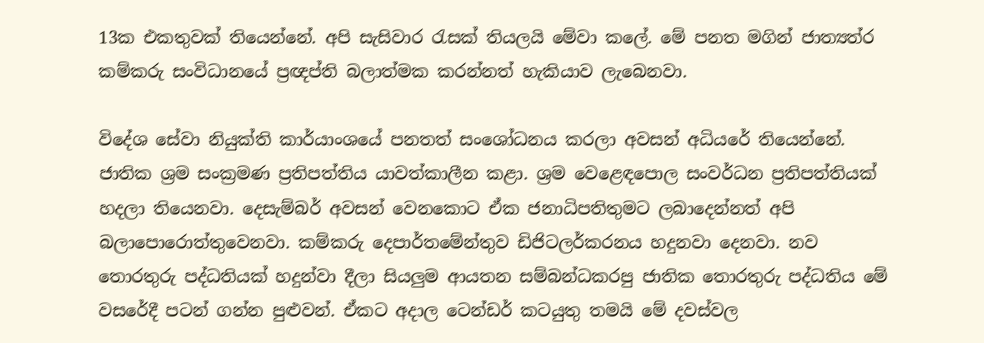13ක එකතුවක් තියෙන්නේ. අපි සැසිවාර රැසක් තියලයි මේවා කලේ. මේ පනත මගින් ජාත්‍යත්ර කම්කරු සංවිධානයේ ප්‍රඥප්ති බලාත්මක කරන්නත් හැකියාව ලැබෙනවා.

විදේශ සේවා නියුක්ති කාර්යාංශයේ පනතත් සංශෝධනය කරලා අවසන් අධියරේ තියෙන්නේ. ජාතික ශ්‍රම සංක්‍රමණ ප්‍රතිපත්තිය යාවත්කාලීන කළා. ශ්‍රම වෙළෙඳපොල සංවර්ධන ප්‍රතිපත්තියක් හදලා තියෙනවා. දෙසැම්බර් අවසන් වෙනකොට ඒක ජනාධිපතිතුමට ලබාදෙන්නත් අපි බලාපොරොත්තුවෙනවා. කම්කරු දෙපාර්තමේන්තුව ඩිජිටලර්කරනය හදුනවා දෙනවා. නව තොරතුරු පද්ධතියක් හදුන්වා දීලා සියලුම ආයතන සම්බන්ධකරපු ජාතික තොරතුරු පද්ධතිය මේ වසරේදී පටන් ගන්න පුළුවන්. ඒකට අදාල ටෙන්ඩර් කටයුතු තමයි මේ දවස්වල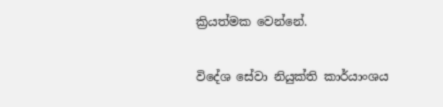ක්‍රියත්මක වෙන්නේ.

විදේශ සේවා නියුක්ති කාර්යාංශය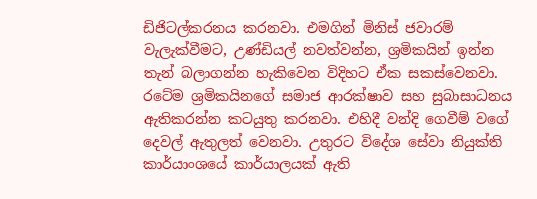ඩිජිටල්කරනය කරනවා. එමගින් මිනිස් ජවාරම් වැලැක්වීමට, උණ්ඩියල් නවත්වන්න, ශ්‍රමිකයින් ඉන්න තැන් බලාගන්න හැකිවෙන විදිහට ඒක සකස්වෙනවා. රටේම ශ්‍රමිකයිනගේ සමාජ ආරක්ෂාව සහ සුබාසාධනය ඇතිකරන්න කටයුතු කරනවා. එහිදී වන්දි ගෙවීම් වගේ දෙවල් ඇතුලත් වෙනවා. උතුරට විදේශ සේවා නියුක්ති කාර්යාංශයේ කාර්යාලයක් ඇති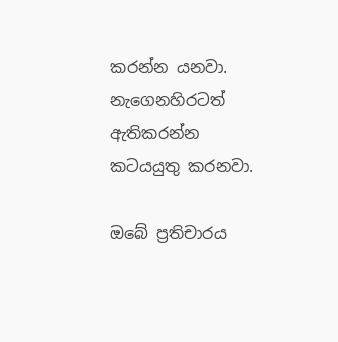කරන්න යනවා. නැගෙනහිරටත් ඇතිකරන්න කටයයුතු කරනවා.

ඔබේ ප්‍රතිචාරය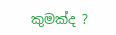කුමක්ද ?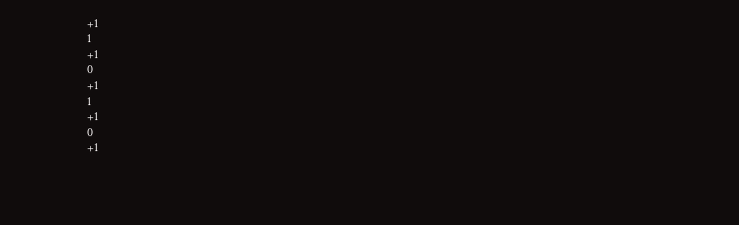+1
1
+1
0
+1
1
+1
0
+1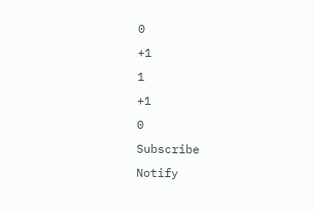0
+1
1
+1
0
Subscribe
Notify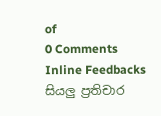of
0 Comments
Inline Feedbacks
සියලු ප්‍රතිචාර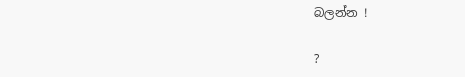බලන්න !

?